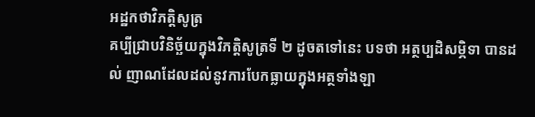អដ្ឋកថាវិភតិ្តសូត្រ
គប្បីជ្រាបវិនិច្ឆ័យក្នុងវិភត្តិសូត្រទី ២ ដូចតទៅនេះ បទថា អត្ថប្បដិសម្ភិទា បានដល់ ញាណដែលដល់នូវការបែកធ្លាយក្នុងអត្ថទាំងឡា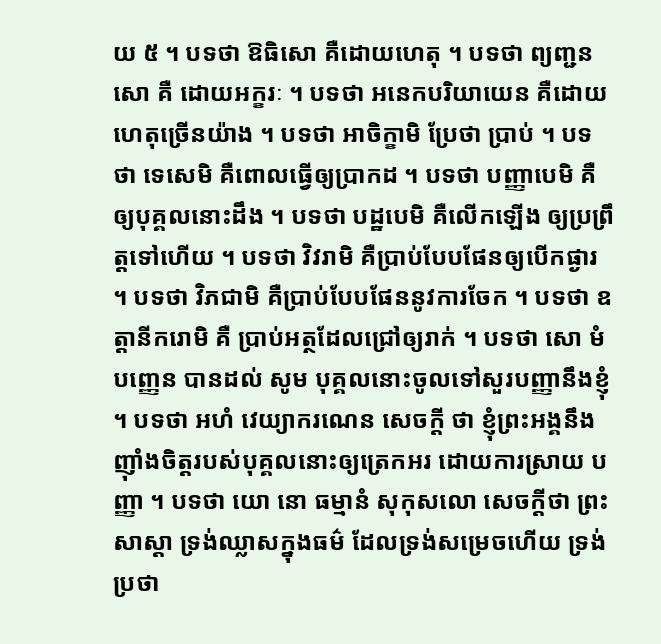យ ៥ ។ បទថា ឱធិសោ គឺដោយហេតុ ។ បទថា ព្យញ្ជនសោ គឺ ដោយអក្ខរៈ ។ បទថា អនេកបរិយាយេន គឺដោយហេតុច្រើនយ៉ាង ។ បទថា អាចិក្ខាមិ ប្រែថា ប្រាប់ ។ បទថា ទេសេមិ គឺពោលធ្វើឲ្យប្រាកដ ។ បទថា បញ្ញាបេមិ គឺឲ្យបុគ្គលនោះដឹង ។ បទថា បដ្ឋបេមិ គឺលើកឡើង ឲ្យប្រព្រឹត្តទៅហើយ ។ បទថា វិវរាមិ គឺប្រាប់បែបផែនឲ្យបើកផ្ងារ ។ បទថា វិភជាមិ គឺប្រាប់បែបផែននូវការចែក ។ បទថា ឧត្តានីករោមិ គឺ ប្រាប់អត្ថដែលជ្រៅឲ្យរាក់ ។ បទថា សោ មំ បញ្ញេន បានដល់ សូម បុគ្គលនោះចូលទៅសួរបញ្ញានឹងខ្ញុំ ។ បទថា អហំ វេយ្យាករណេន សេចក្តី ថា ខ្ញុំព្រះអង្គនឹងញ៉ាំងចិត្តរបស់បុគ្គលនោះឲ្យត្រេកអរ ដោយការស្រាយ បញ្ញា ។ បទថា យោ នោ ធម្មានំ សុកុសលោ សេចក្តីថា ព្រះសាស្តា ទ្រង់ឈ្លាសក្នុងធម៌ ដែលទ្រង់សម្រេចហើយ ទ្រង់ប្រថា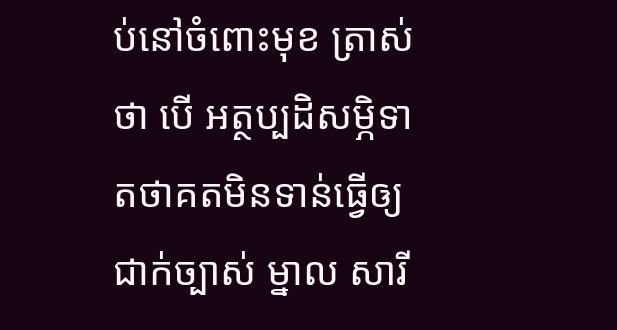ប់នៅចំពោះមុខ ត្រាស់ថា បើ អត្ថប្បដិសម្ភិទា តថាគតមិនទាន់ធ្វើឲ្យជាក់ច្បាស់ ម្នាល សារី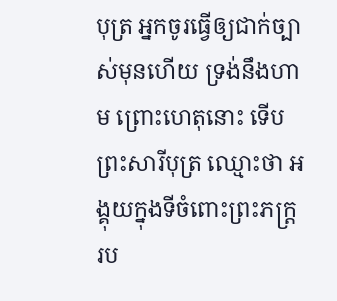បុត្រ អ្នកចូរធ្វើឲ្យជាក់ច្បាស់មុនហើយ ទ្រង់នឹងហាម ព្រោះហេតុនោះ ទើបព្រះសារីបុត្រ ឈ្មោះថា អង្គុយក្នុងទីចំពោះព្រះភក្ត្ររប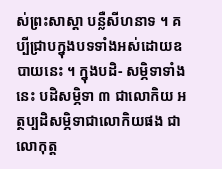ស់ព្រះសាស្តា បន្លឺសីហនាទ ។ គប្បីជ្រាបក្នុងបទទាំងអស់ដោយឧបាយនេះ ។ ក្នុងបដិ- សម្ភិទាទាំងនេះ បដិសម្ភិទា ៣ ជាលោកិយ អត្ថប្បដិសម្ភិទាជាលោកិយផង ជាលោកុត្ត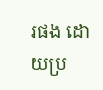រផង ដោយប្រ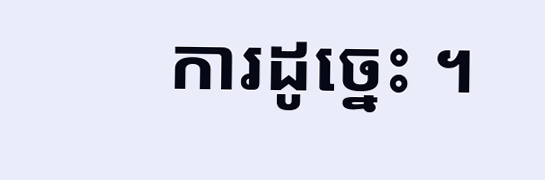ការដូច្នេះ ។